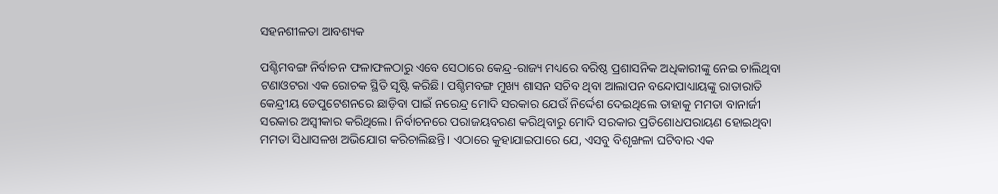ସହନଶୀଳତା ଆବଶ୍ୟକ

ପଶ୍ଚିମବଙ୍ଗ ନିର୍ବାଚନ ଫଳାଫଳଠାରୁ ଏବେ ସେଠାରେ କେନ୍ଦ୍ର-ରାଜ୍ୟ ମଧ୍ୟରେ ବରିଷ୍ଠ ପ୍ରଶାସନିକ ଅଧିକାରୀଙ୍କୁ ନେଇ ଚାଲିଥିବା ଟଣାଓଟରା ଏକ ରୋଚକ ସ୍ଥିତି ସୃଷ୍ଟି କରିଛି। ପଶ୍ଚିମବଙ୍ଗ ମୁଖ୍ୟ ଶାସନ ସଚିବ ଥିବା ଆଲାପନ ବନ୍ଦୋପାଧ୍ୟାୟଙ୍କୁ ରାତାରାତି କେନ୍ଦ୍ରୀୟ ଡେପୁଟେଶନରେ ଛାଡ଼ିବା ପାଇଁ ନରେନ୍ଦ୍ର ମୋଦି ସରକାର ଯେଉଁ ନିର୍ଦ୍ଦେଶ ଦେଇଥିଲେ ତାହାକୁ ମମତା ବାନାର୍ଜୀ ସରକାର ଅସ୍ବୀକାର କରିଥିଲେ। ନିର୍ବାଚନରେ ପରାଜୟବରଣ କରିଥିବାରୁ ମୋଦି ସରକାର ପ୍ରତିଶୋଧପରାୟଣ ହୋଇଥିବା ମମତା ସିଧାସଳଖ ଅଭିଯୋଗ କରିଚାଲିଛନ୍ତି। ଏଠାରେ କୁହାଯାଇପାରେ ଯେ, ଏସବୁ ବିଶୃଙ୍ଖଳା ଘଟିବାର ଏକ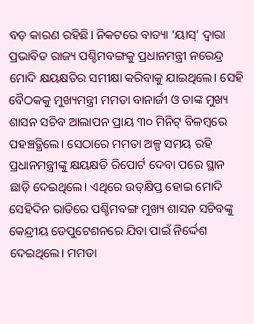ବଡ଼ କାରଣ ରହିଛି। ନିକଟରେ ବାତ୍ୟା ‘ୟାସ୍‌’ ଦ୍ୱାରା ପ୍ରଭାବିତ ରାଜ୍ୟ ପଶ୍ଚିମବଙ୍ଗକୁ ପ୍ରଧାନମନ୍ତ୍ରୀ ନରେନ୍ଦ୍ର ମୋଦି କ୍ଷୟକ୍ଷତିର ସମୀକ୍ଷା କରିବାକୁ ଯାଇଥିଲେ। ସେହି ବୈଠକକୁ ମୁଖ୍ୟମନ୍ତ୍ରୀ ମମତା ବାନାର୍ଜୀ ଓ ତାଙ୍କ ମୁଖ୍ୟ ଶାସନ ସଚିବ ଆଲାପନ ପ୍ରାୟ ୩୦ ମିନିଟ୍‌ ବିଳମ୍ବରେ ପହଞ୍ଚତ୍ଥିଲେ। ସେଠାରେ ମମତା ଅଳ୍ପ ସମୟ ରହି ପ୍ରଧାନମନ୍ତ୍ରୀଙ୍କୁ କ୍ଷୟକ୍ଷତି ରିପୋର୍ଟ ଦେବା ପରେ ସ୍ଥାନ ଛାଡ଼ି ଦେଇଥିଲେ। ଏଥିରେ ଉତ୍‌କ୍ଷିପ୍ତ ହୋଇ ମୋଦି ସେହିଦିନ ରାତିରେ ପଶ୍ଚିମବଙ୍ଗ ମୁଖ୍ୟ ଶାସନ ସଚିବଙ୍କୁ କେନ୍ଦ୍ରୀୟ ଡେପୁଟେଶନରେ ଯିବା ପାଇଁ ନିର୍ଦ୍ଦେଶ ଦେଇଥିଲେ। ମମତା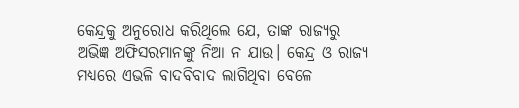କେନ୍ଦ୍ରକୁ ଅନୁରୋଧ କରିଥିଲେ ଯେ, ତାଙ୍କ ରାଜ୍ୟରୁ ଅଭିଜ୍ଞ ଅଫିସରମାନଙ୍କୁ ନିଆ ନ ଯାଉ। କେନ୍ଦ୍ର ଓ ରାଜ୍ୟ ମଧ୍ୟରେ ଏଭଳି ବାଦବିବାଦ ଲାଗିଥିବା ବେଳେ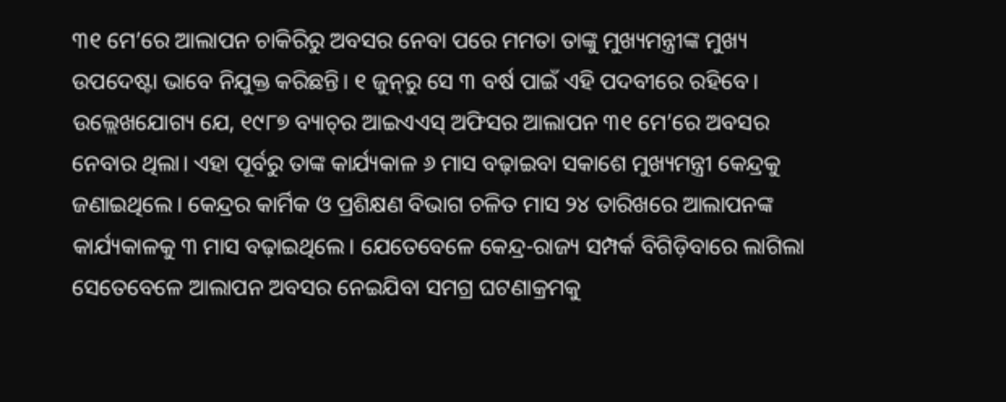୩୧ ମେ’ରେ ଆଲାପନ ଚାକିରିରୁ ଅବସର ନେବା ପରେ ମମତା ତାଙ୍କୁ ମୁଖ୍ୟମନ୍ତ୍ରୀଙ୍କ ମୁଖ୍ୟ ଉପଦେଷ୍ଟା ଭାବେ ନିଯୁକ୍ତ କରିଛନ୍ତି। ୧ ଜୁନ୍‌ରୁ ସେ ୩ ବର୍ଷ ପାଇଁ ଏହି ପଦବୀରେ ରହିବେ। ଉଲ୍ଲେଖଯୋଗ୍ୟ ଯେ, ୧୯୮୭ ବ୍ୟାଚ୍‌ର ଆଇଏଏସ୍‌ ଅଫିସର ଆଲାପନ ୩୧ ମେ’ରେ ଅବସର ନେବାର ଥିଲା। ଏହା ପୂର୍ବରୁ ତାଙ୍କ କାର୍ଯ୍ୟକାଳ ୬ ମାସ ବଢ଼ାଇବା ସକାଶେ ମୁଖ୍ୟମନ୍ତ୍ରୀ କେନ୍ଦ୍ରକୁ ଜଣାଇଥିଲେ। କେନ୍ଦ୍ରର କାର୍ମିକ ଓ ପ୍ରଶିକ୍ଷଣ ବିଭାଗ ଚଳିତ ମାସ ୨୪ ତାରିଖରେ ଆଲାପନଙ୍କ କାର୍ଯ୍ୟକାଳକୁ ୩ ମାସ ବଢ଼ାଇଥିଲେ। ଯେତେବେଳେ କେନ୍ଦ୍ର-ରାଜ୍ୟ ସମ୍ପର୍କ ବିଗିଡ଼ିବାରେ ଲାଗିଲା ସେତେବେଳେ ଆଲାପନ ଅବସର ନେଇଯିବା ସମଗ୍ର ଘଟଣାକ୍ରମକୁ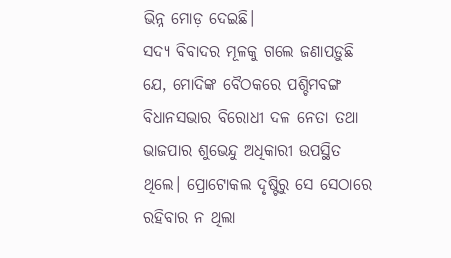ଭିନ୍ନ ମୋଡ଼ ଦେଇଛି।
ସଦ୍ୟ ବିବାଦର ମୂଳକୁ ଗଲେ ଜଣାପଡ଼ୁଛି ଯେ, ମୋଦିଙ୍କ ବୈଠକରେ ପଶ୍ଚିମବଙ୍ଗ ବିଧାନସଭାର ବିରୋଧୀ ଦଳ ନେତା ତଥା ଭାଜପାର ଶୁଭେନ୍ଦୁ ଅଧିକାରୀ ଉପସ୍ଥିତ ଥିଲେ। ପ୍ରୋଟୋକଲ ଦୃଷ୍ଟିରୁ ସେ ସେଠାରେ ରହିବାର ନ ଥିଲା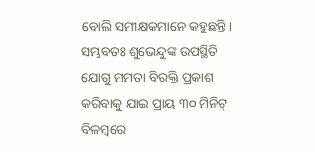ବୋଲି ସମୀକ୍ଷକମାନେ କହୁଛନ୍ତି। ସମ୍ଭବତଃ ଶୁଭେନ୍ଦୁଙ୍କ ଉପସ୍ଥିତି ଯୋଗୁ ମମତା ବିରକ୍ତି ପ୍ରକାଶ କରିବାକୁ ଯାଇ ପ୍ରାୟ ୩୦ ମିନିଟ୍‌ ବିଳମ୍ବରେ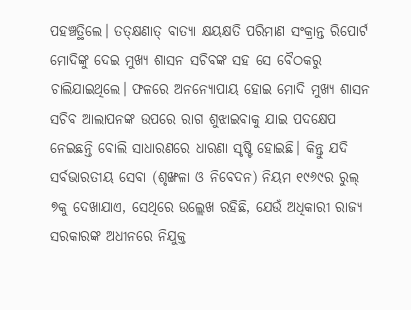ପହଞ୍ଚତ୍ଥିଲେ। ତତ୍‌କ୍ଷଣାତ୍‌ ବାତ୍ୟା କ୍ଷୟକ୍ଷତି ପରିମାଣ ସଂକ୍ରାନ୍ତ ରିପୋର୍ଟ ମୋଦିଙ୍କୁ ଦେଇ ମୁଖ୍ୟ ଶାସନ ସଚିବଙ୍କ ସହ ସେ ବୈଠକରୁ ଚାଲିଯାଇଥିଲେ। ଫଳରେ ଅନନ୍ୟୋପାୟ ହୋଇ ମୋଦି ମୁଖ୍ୟ ଶାସନ ସଚିବ ଆଲାପନଙ୍କ ଉପରେ ରାଗ ଶୁଝାଇବାକୁ ଯାଇ ପଦକ୍ଷେପ ନେଇଛନ୍ତି ବୋଲି ସାଧାରଣରେ ଧାରଣା ସୃଷ୍ଟି ହୋଇଛି। କିନ୍ତୁ ଯଦି ସର୍ବଭାରତୀୟ ସେବା (ଶୃଙ୍ଖଳା ଓ ନିବେଦନ) ନିୟମ ୧୯୬୯ର ରୁଲ୍‌ ୭କୁ ଦେଖାଯାଏ, ସେଥିରେ ଉଲ୍ଲେଖ ରହିଛି, ଯେଉଁ ଅଧିକାରୀ ରାଜ୍ୟ ସରକାରଙ୍କ ଅଧୀନରେ ନିଯୁକ୍ତ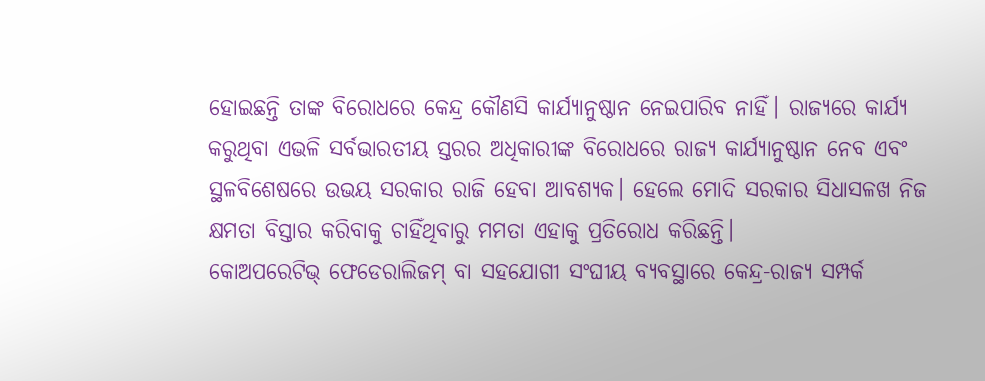ହୋଇଛନ୍ତି ତାଙ୍କ ବିରୋଧରେ କେନ୍ଦ୍ର କୌଣସି କାର୍ଯ୍ୟାନୁଷ୍ଠାନ ନେଇପାରିବ ନାହିଁ। ରାଜ୍ୟରେ କାର୍ଯ୍ୟ କରୁଥିବା ଏଭଳି ସର୍ବଭାରତୀୟ ସ୍ତରର ଅଧିକାରୀଙ୍କ ବିରୋଧରେ ରାଜ୍ୟ କାର୍ଯ୍ୟାନୁଷ୍ଠାନ ନେବ ଏବଂ ସ୍ଥଳବିଶେଷରେ ଉଭୟ ସରକାର ରାଜି ହେବା ଆବଶ୍ୟକ। ହେଲେ ମୋଦି ସରକାର ସିଧାସଳଖ ନିଜ କ୍ଷମତା ବିସ୍ତାର କରିବାକୁ ଚାହିଁଥିବାରୁ ମମତା ଏହାକୁ ପ୍ରତିରୋଧ କରିଛନ୍ତି।
କୋଅପରେଟିଭ୍‌ ଫେଡେରାଲିଜମ୍‌ ବା ସହଯୋଗୀ ସଂଘୀୟ ବ୍ୟବସ୍ଥାରେ କେନ୍ଦ୍ର-ରାଜ୍ୟ ସମ୍ପର୍କ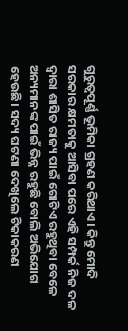ଗୁରୁତ୍ୱପୂର୍ଣ୍ଣ ଭୂମିକା ଗ୍ରହଣ କରିଥାଏ। କିନ୍ତୁ ମୋଦି ସରକାର କ୍ଷମତାକୁ ଆସିବା ପରେ ଏହି ସମ୍ପର୍କ ନିଜ ଦଳ ଦ୍ୱାରା ଶାସିତ ରାଜ୍ୟ ପାଇଁ ଗୋଟିଏ ରହୁଥିବା ବେଳେ ଅନ୍ୟମାନଙ୍କ ପାଇଁ ଭିନ୍ନ ରହୁଛି ବୋଲି ଅଭିଯୋଗ ହେଉଛି। ସଦ୍ୟ ଘଟଣା ଦେଖିଲେ ଟିକାକରଣ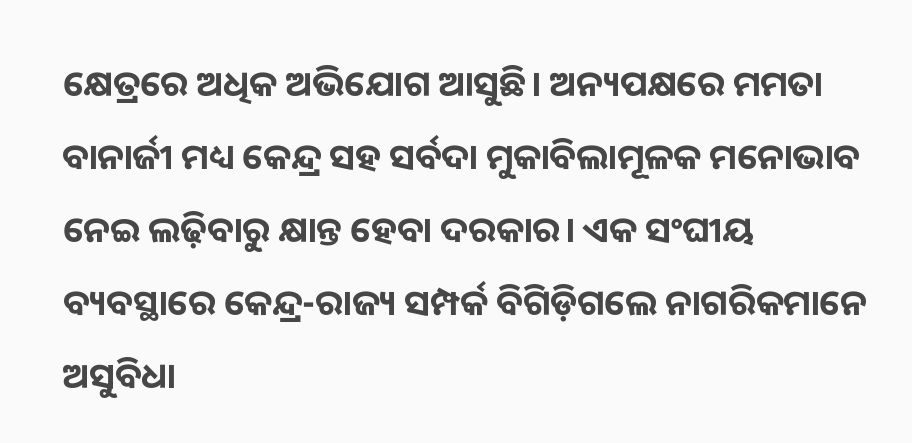କ୍ଷେତ୍ରରେ ଅଧିକ ଅଭିଯୋଗ ଆସୁଛି। ଅନ୍ୟପକ୍ଷରେ ମମତା ବାନାର୍ଜୀ ମଧ୍ୟ କେନ୍ଦ୍ର ସହ ସର୍ବଦା ମୁକାବିଲାମୂଳକ ମନୋଭାବ ନେଇ ଲଢ଼ିବାରୁ କ୍ଷାନ୍ତ ହେବା ଦରକାର। ଏକ ସଂଘୀୟ ବ୍ୟବସ୍ଥାରେ କେନ୍ଦ୍ର-ରାଜ୍ୟ ସମ୍ପର୍କ ବିଗିଡ଼ିଗଲେ ନାଗରିକମାନେ ଅସୁବିଧା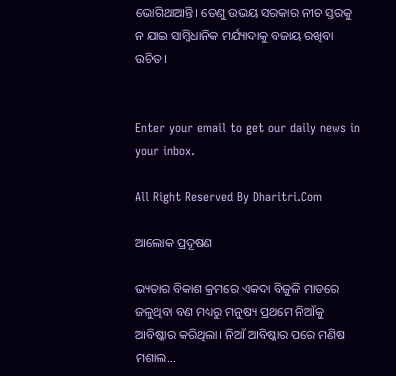ଭୋଗିଥାଆନ୍ତି। ତେଣୁ ଉଭୟ ସରକାର ନୀଚ ସ୍ତରକୁ ନ ଯାଇ ସାମ୍ବିଧାନିକ ମର୍ଯ୍ୟାଦାକୁ ବଜାୟ ରଖିବା ଉଚିତ।


Enter your email to get our daily news in your inbox.

All Right Reserved By Dharitri.Com

ଆଲୋକ ପ୍ରଦୂଷଣ

ଭ୍ୟତାର ବିକାଶ କ୍ରମରେ ଏକଦା ବିଜୁଳି ମାଡରେ ଜଳୁଥିବା ବଣ ମଧ୍ୟରୁ ମନୁଷ୍ୟ ପ୍ରଥମେ ନିଆଁକୁ ଆବିଷ୍କାର କରିଥିଲା। ନିଆଁ ଆବିଷ୍କାର ପରେ ମଣିଷ ମଶାଲ...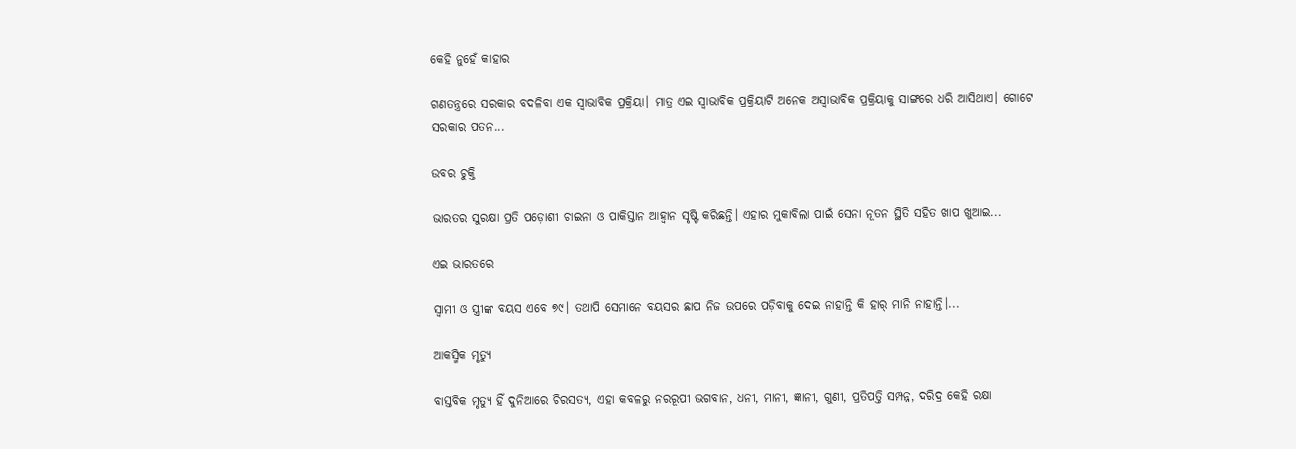କେହି ନୁହେଁ କାହାର

ଗଣତନ୍ତ୍ରରେ ସରକାର ବଦଳିବା ଏକ ସ୍ବାଭାବିକ ପ୍ରକ୍ରିୟା। ମାତ୍ର ଏଇ ସ୍ବାଭାବିକ ପ୍ରକ୍ରିୟାଟି ଅନେକ ଅସ୍ବାଭାବିକ ପ୍ରକ୍ରିୟାକୁ ସାଙ୍ଗରେ ଧରି ଆସିଥାଏ। ଗୋଟେ ସରକାର ପତନ...

ଉବର ଚୁକ୍ତି

ଭାରତର ସୁରକ୍ଷା ପ୍ରତି ପଡ଼ୋଶୀ ଚାଇନା ଓ ପାକିସ୍ତାନ ଆହ୍ବାନ ସୃଷ୍ଟି କରିଛନ୍ତି। ଏହାର ମୁକାବିଲା ପାଇଁ ସେନା ନୂତନ ସ୍ଥିତି ସହିତ ଖାପ ଖୁଆଇ...

ଏଇ ଭାରତରେ

ସ୍ବାମୀ ଓ ସ୍ତ୍ରୀଙ୍କ ବୟସ ଏବେ ୭୯। ତଥାପି ସେମାନେ ବୟସର ଛାପ ନିଜ ଉପରେ ପଡ଼ିବାକୁ ଦେଇ ନାହାନ୍ତି କି ହାର୍‌ ମାନି ନାହାନ୍ତି।...

ଆକସ୍ମିକ ମୃତ୍ୟୁ

ବାସ୍ତବିକ ମୃତ୍ୟୁ ହିଁ ଦୁନିଆରେ ଚିରସତ୍ୟ, ଏହା କବଳରୁ ନରରୂପୀ ଭଗବାନ, ଧନୀ, ମାନୀ, ଜ୍ଞାନୀ, ଗୁଣୀ, ପ୍ରତିପତ୍ତି ସମ୍ପନ୍ନ, ଦରିଦ୍ର କେହି ରକ୍ଷା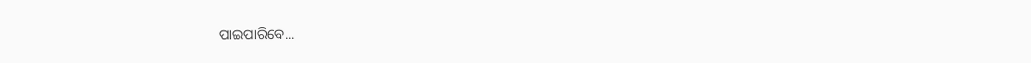ପାଇପାରିବେ...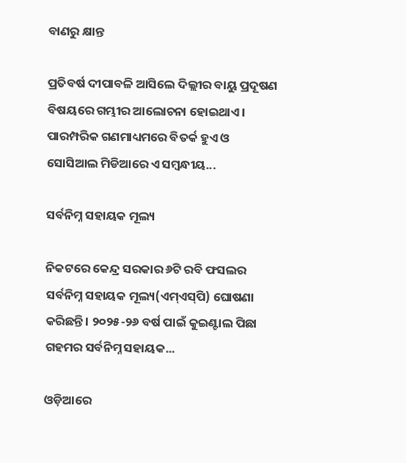ବାଣରୁ କ୍ଷାନ୍ତ

ପ୍ରତିବର୍ଷ ଦୀପାବଳି ଆସିଲେ ଦିଲ୍ଲୀର ବାୟୁ ପ୍ରଦୂଷଣ ବିଷୟରେ ଗମ୍ଭୀର ଆଲୋଚନା ହୋଇଥାଏ। ପାରମ୍ପରିକ ଗଣମାଧ୍ୟମରେ ବିତର୍କ ହୁଏ ଓ ସୋସିଆଲ ମିଡିଆରେ ଏ ସମ୍ବନ୍ଧୀୟ...

ସର୍ବନିମ୍ନ ସହାୟକ ମୂଲ୍ୟ

ନିକଟରେ କେନ୍ଦ୍ର ସରକାର ୬ଟି ରବି ଫସଲର ସର୍ବନିମ୍ନ ସହାୟକ ମୂଲ୍ୟ(ଏମ୍‌ଏସ୍‌ପି) ଘୋଷଣା କରିଛନ୍ତି। ୨୦୨୫-୨୬ ବର୍ଷ ପାଇଁ କୁଇଣ୍ଟାଲ ପିଛା ଗହମର ସର୍ବନିମ୍ନ ସହାୟକ...

ଓଡ଼ିଆରେ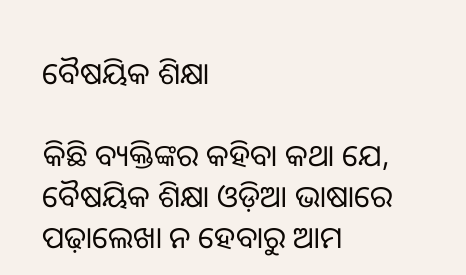ବୈଷୟିକ ଶିକ୍ଷା

କିଛି ବ୍ୟକ୍ତିଙ୍କର କହିବା କଥା ଯେ, ବୈଷୟିକ ଶିକ୍ଷା ଓଡ଼ିଆ ଭାଷାରେ ପଢ଼ାଲେଖା ନ ହେବାରୁ ଆମ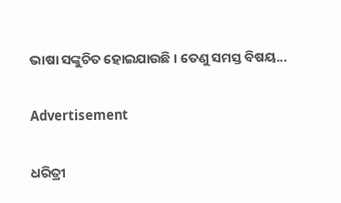ଭାଷା ସଙ୍କୁଚିତ ହୋଇଯାଉଛି। ତେଣୁ ସମସ୍ତ ବିଷୟ...

Advertisement

ଧରିତ୍ରୀ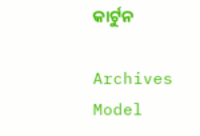କାର୍ଟୁନ

Archives
Model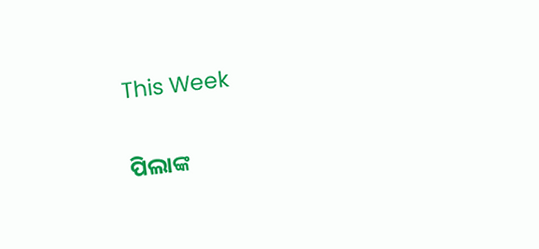This Week

ପିଲାଙ୍କ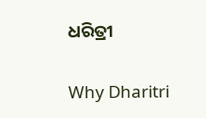ଧରିତ୍ରୀ

Why Dharitri